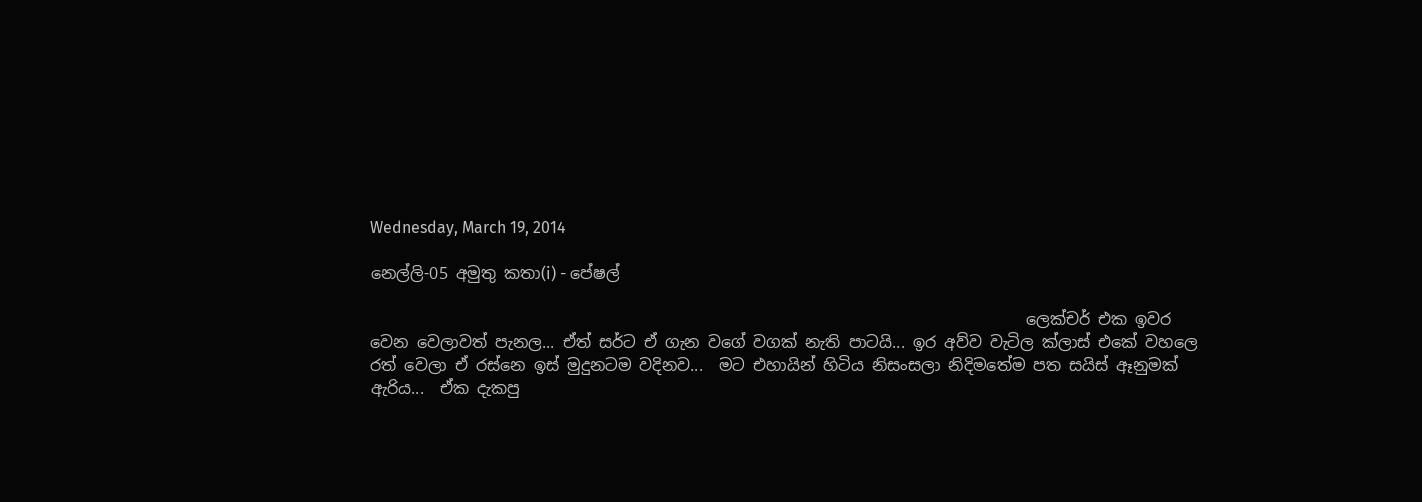Wednesday, March 19, 2014

නෙල්ලි-05 අමුතු කතා(i) - පේෂල්

                                                                                  ලෙක්චර් එක ඉවර වෙන වෙලාවත් පැනල... ඒත් සර්ට ඒ ගැන වගේ වගක් නැති පාටයි... ඉර අව්ව වැටිල ක්ලාස් එකේ වහලෙ රත් වෙලා ඒ රස්නෙ ඉස් මුදුනටම වදිනව...  මට එහායින් හිටිය නිසංසලා නිදිමතේම පත සයිස් ඈනුමක් ඇරිය...  ඒක දැකපු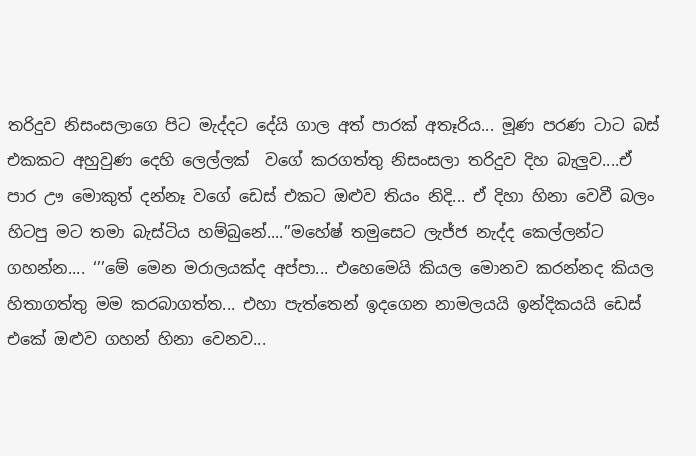තරිදුව නිසංසලාගෙ පිට මැද්දට දේයි ගාල අත් පාරක් අතෑරිය... මූණ පරණ ටාට බස් එකකට අහුවුණ දෙහි ලෙල්ලක්  වගේ කරගත්තු නිසංසලා තරිදුව දිහ බැලුව....ඒ පාර ඌ මොකුත් දන්නෑ වගේ ඩෙස් එකට ඔළුව තියං නිදි... ඒ දිහා හිනා වෙවී බලං හිටපු මට තමා බැස්ටිය හම්බුනේ....’’මහේෂ් තමුසෙට ලැජ්ජ නැද්ද කෙල්ලන්ට ගහන්න.... ‘’’මේ මෙන මරාලයක්ද අප්පා... එහෙමෙයි කියල මොනව කරන්නද කියල හිතාගත්තු මම කරබාගත්ත... එහා පැත්තෙන් ඉදගෙන නාමලයයි ඉන්දිකයයි ඩෙස් එකේ ඔළුව ගහන් හිනා වෙනව...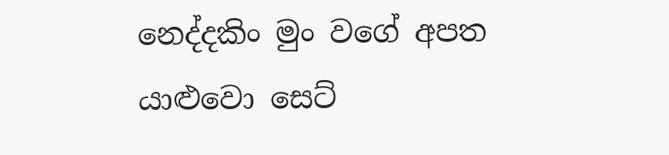නෙද්දකිං මුං වගේ අපත යාළුවො සෙට්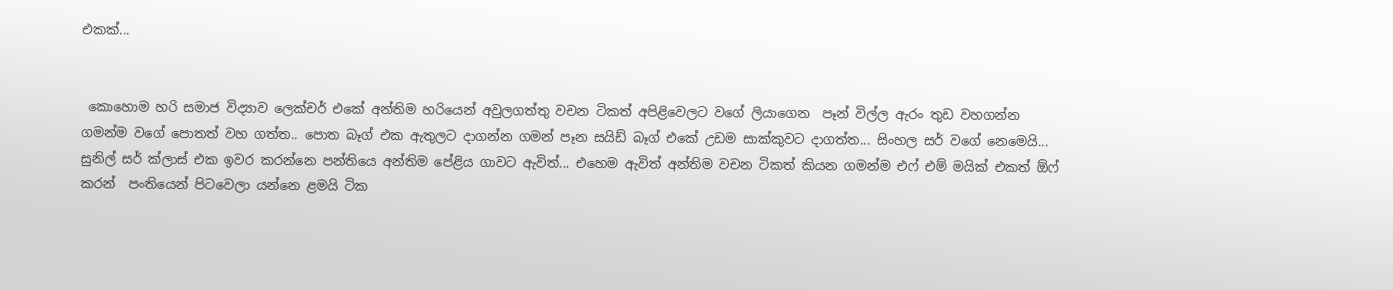එකක්...


 කොහොම හරි සමාජ විද්‍යාව ලෙක්චර් එකේ අන්තිම හරියෙන් අවුලගත්තු වචන ටිකත් අපිළිවෙලට වගේ ලියාගෙන  පෑන් විල්ල ඇරං තුඩ වහගන්න ගමන්ම වගේ පොතත් වහ ගත්ත.. පොත බෑග් එක ඇතුලට දාගන්න ගමන් පෑන සයිඩ් බෑග් එකේ උඩම සාක්කුවට දාගත්ත... සිංහල සර් වගේ නෙමෙයි... සුනිල් සර් ක්ලාස් එක ඉවර කරන්නෙ පන්තියෙ අන්තිම පේළිය ගාවට ඇවිත්... එහෙම ඇවිත් අන්තිම වචන ටිකත් කියන ගමන්ම එෆ් එම් මයික් එකත් ඕෆ් කරන්  පංතියෙන් පිටවෙලා යන්නෙ ළමයි ටික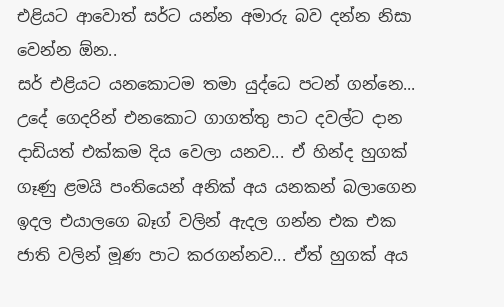එළියට ආවොත් සර්ට යන්න අමාරු බව දන්න නිසා වෙන්න ඕන..
සර් එළියට යනකොටම තමා යුද්ධෙ පටන් ගන්නෙ... උදේ ගෙදරින් එනකොට ගාගත්තු පාට දවල්ට දාන දාඩියත් එක්කම දිය වෙලා යනව... ඒ හින්ද හුගක් ගෑණු ළමයි පංතියෙන් අනික් අය යනකන් බලාගෙන ඉදල එයාලගෙ බෑග් වලින් ඇදල ගන්න එක එක ජාති වලින් මූණ පාට කරගන්නව... ඒත් හුගක් අය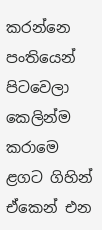කරන්නෙ පංතියෙන් පිටවෙලා කෙලින්ම කරාමෙ ළගට ගිහින් ඒකෙන් එන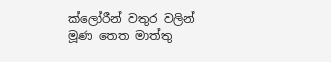ක්ලෝරීන් වතුර වලින් මූණ තෙත මාත්තු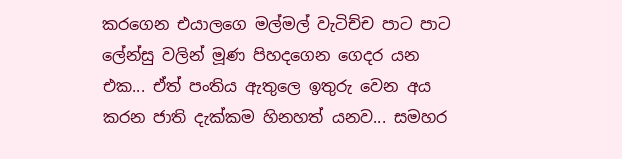කරගෙන එයාලගෙ මල්මල් වැටිච්ච පාට පාට ලේන්සු වලින් මූණ පිහදගෙන ගෙදර යන එක... ඒත් පංතිය ඇතුලෙ ඉතුරු වෙන අය කරන ජාති දැක්කම හිනහත් යනව... සමහර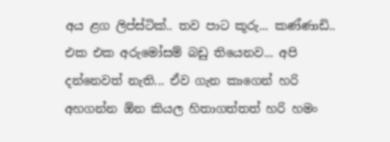අය ළග ලිප්ස්ටික්.. තව පාට කූරු... කණ්ණාඩි.. එක එක අරුමෝසම් බඩු තියෙනව... අපි දන්නෙවත් නැති... ඒව ගැන කාගෙන් හරි අහගන්න ඕන කියල හිතාගත්තත් හරි හමං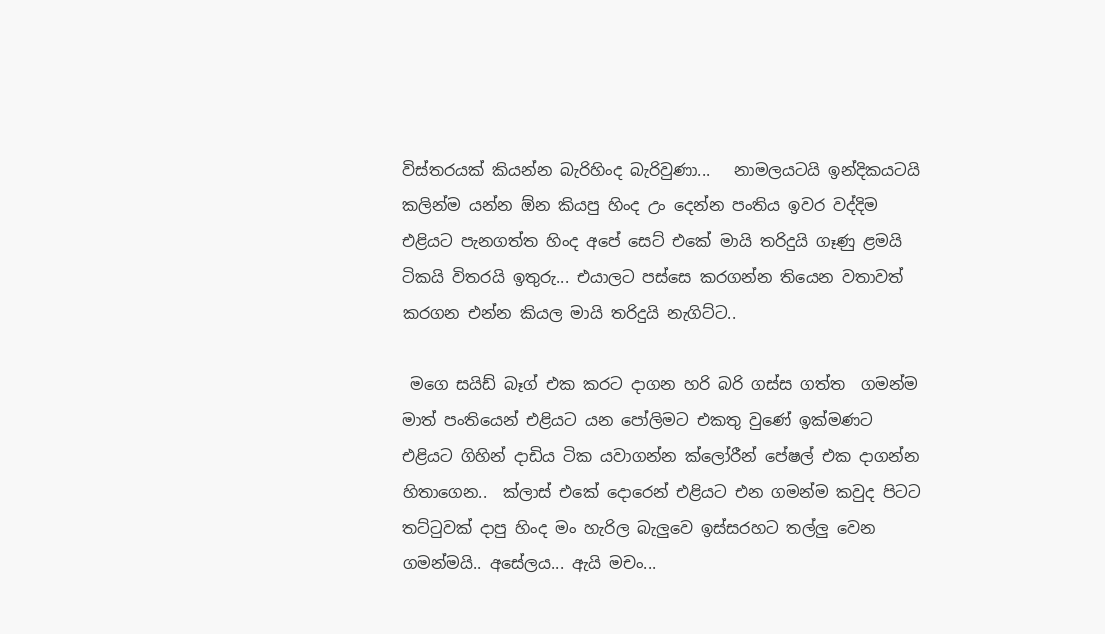විස්තරයක් කියන්න බැරිහිංද බැරිවුණා...   නාමලයටයි ඉන්දිකයටයි කලින්ම යන්න ඕන කියපු හිංද උං දෙන්න පංතිය ඉවර වද්දිම එළියට පැනගත්ත හිංද අපේ සෙට් එකේ මායි තරිදුයි ගෑණු ළමයි ටිකයි විතරයි ඉතුරු... එයාලට පස්සෙ කරගන්න තියෙන වතාවත් කරගන එන්න කියල මායි තරිදුයි නැගිට්ට..

 මගෙ සයිඩ් බෑග් එක කරට දාගන හරි බරි ගස්ස ගත්ත  ගමන්ම මාත් පංතියෙන් එළියට යන පෝලිමට එකතු වුණේ ඉක්මණට එළියට ගිහින් දාඩිය ටික යවාගන්න ක්ලෝරීන් පේෂල් එක දාගන්න හිතාගෙන..  ක්ලාස් එකේ දොරෙන් එළියට එන ගමන්ම කවුද පිටට තට්ටුවක් දාපු හිංද මං හැරිල බැලුවෙ ඉස්සරහට තල්ලු වෙන ගමන්මයි.. අසේලය... ඇයි මචං...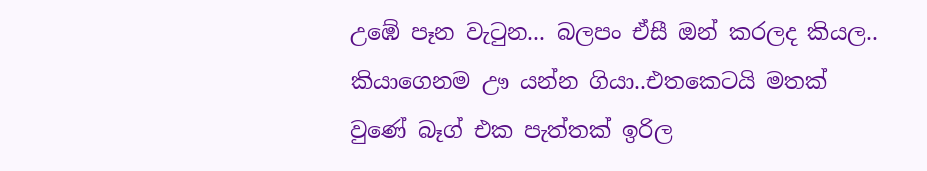උඹේ පෑන වැටුන... බලපං ඒසී ඔන් කරලද කියල.. කියාගෙනම ඌ යන්න ගියා..එතකෙටයි මතක් වුණේ බෑග් එක පැත්තක් ඉරිල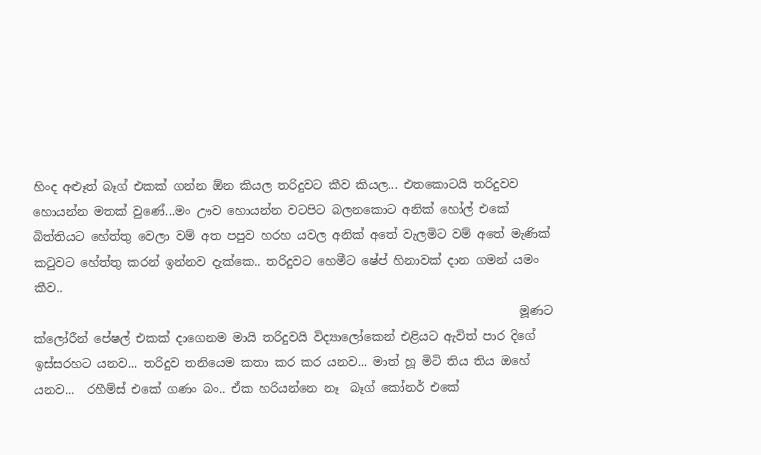හිංද අළූත් බෑග් එකක් ගන්න ඕන කියල තරිදුවට කීව කියල... එතකොටයි තරිදුවව හොයන්න මතක් වුණේ...මං ඌව හොයන්න වටපිට බලනකොට අනික් හෝල් එකේ බිත්තියට හේත්තු වෙලා වම් අත පපුව හරහ යවල අනික් අතේ වැලමිට වම් අතේ මැණික් කටුවට හේත්තු කරන් ඉන්නව දැක්කෙ.. තරිදුවට හෙමීට ෂේප් හිනාවක් දාන ගමන් යමං කීව..
                                                                                 මූණට ක්ලෝරීන් පේෂල් එකක් දාගෙනම මායි තරිදුවයි විද්‍යාලෝකෙන් එළියට ඇවිත් පාර දිගේ ඉස්සරහට යනව... තරිදුව තනියෙම කතා කර කර යනව... මාත් හූ මිටි තිය තිය ඔහේ යනව...  රහීම්ස් එකේ ගණං බං.. ඒක හරියන්නෙ නෑ  බෑග් කෝනර් එකේ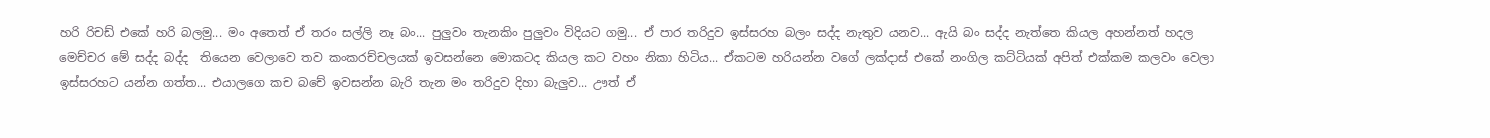හරි රිචඩ් එකේ හරි බලමු... මං අතෙත් ඒ තරං සල්ලි නෑ බං... පුලුවං තැනකිං පුලුවං විදියට ගමු... ඒ පාර තරිදුව ඉස්සරහ බලං සද්ද නැතුව යනව... ඇයි බං සද්ද නැත්තෙ කියල අහන්නත් හදල මෙච්චර මේ සද්ද බද්ද  තියෙන වෙලාවෙ තව කංකරච්චලයක් ඉවසන්නෙ මොකටද කියල කට වහං නිකා හිටිය... ඒකටම හරියන්න වගේ ලක්දාස් එකේ නංගිල කට්ටියක් අපිත් එක්කම කලවං වෙලා ඉස්සරහට යන්න ගත්ත... එයාලගෙ කච බචේ ඉවසන්න බැරි තැන මං තරිදුව දිහා බැලුව... ඌත් ඒ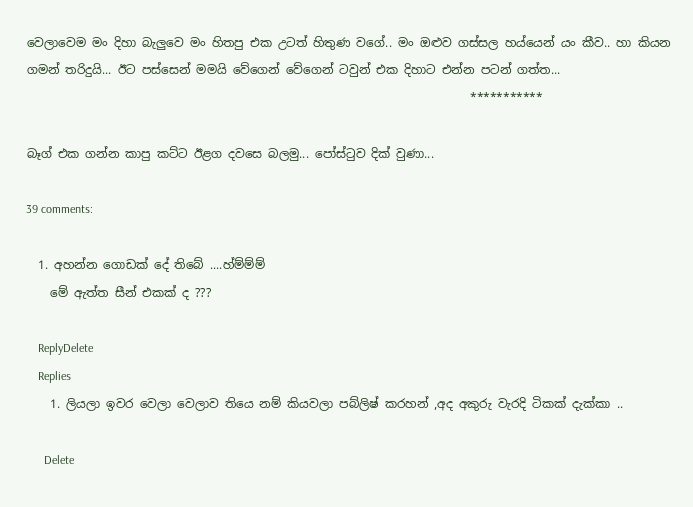වෙලාවෙම මං දිහා බැලුවෙ මං හිතපු එක උටත් හිතුණ වගේ.. මං ඔළුව ගස්සල හය්යෙන් යං කීව.. හා කියන ගමන් තරිදුයි... ඊට පස්සෙන් මමයි වේගෙන් වේගෙන් ටවුන් එක දිහාට එන්න පටන් ගත්ත...
                                                                          ***********

බෑග් එක ගන්න කාපු කට්ට ඊළග දවසෙ බලමු... පෝස්ටුව දික් වුණා...

39 comments:

  1. අහන්න ගොඩක් දේ තිබේ ....හ්ම්ම්ම්
    මේ ඇත්ත සීන් එකක් ද ???

    ReplyDelete
    Replies
    1. ලියලා ඉවර වෙලා වෙලාව තියෙ නම් කියවලා පබ්ලිෂ් කරහන් ,අද අකුරු වැරදි ටිකක් දැක්කා ..

      Delete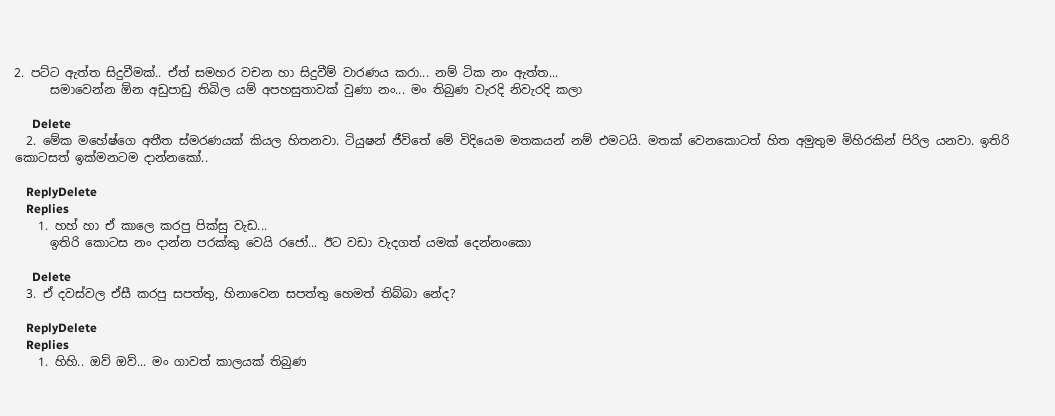2. පට්ට ඇත්ත සිදුවීමක්.. ඒත් සමහර වචන හා සිදුවීම් වාරණය කරා... නම් ටික නං ඇත්ත...
      සමාවෙන්න ඕන අඩුපාඩු තිබිල යම් අපහසුතාවක් වුණා නං... මං තිබුණ වැරදි නිවැරදි කලා

      Delete
  2. මේක මහේෂ්ගෙ අතීත ස්මරණයක් කියල හිතනවා. ටියුෂන් ජීවිතේ මේ විදියෙම මතකයන් නම් එමටයි. මතක් වෙනකොටත් හිත අමුතුම මිහිරකින් පිරිල යනවා. ඉතිරි කොටසත් ඉක්මනටම දාන්නකෝ..

    ReplyDelete
    Replies
    1. හහ් හා ඒ කාලෙ කරපු පික්සු වැඩ...
      ඉතිරි කොටස නං දාන්න පරක්කු වෙයි රජෝ... ඊට වඩා වැදගත් යමක් දෙන්නංකො

      Delete
  3. ඒ දවස්වල ඒසී කරපු සපත්තු, හිනාවෙන සපත්තු හෙමත් තිබ්බා නේද?

    ReplyDelete
    Replies
    1. හිහි.. ඔව් ඔව්... මං ගාවත් කාලයක් තිබුණ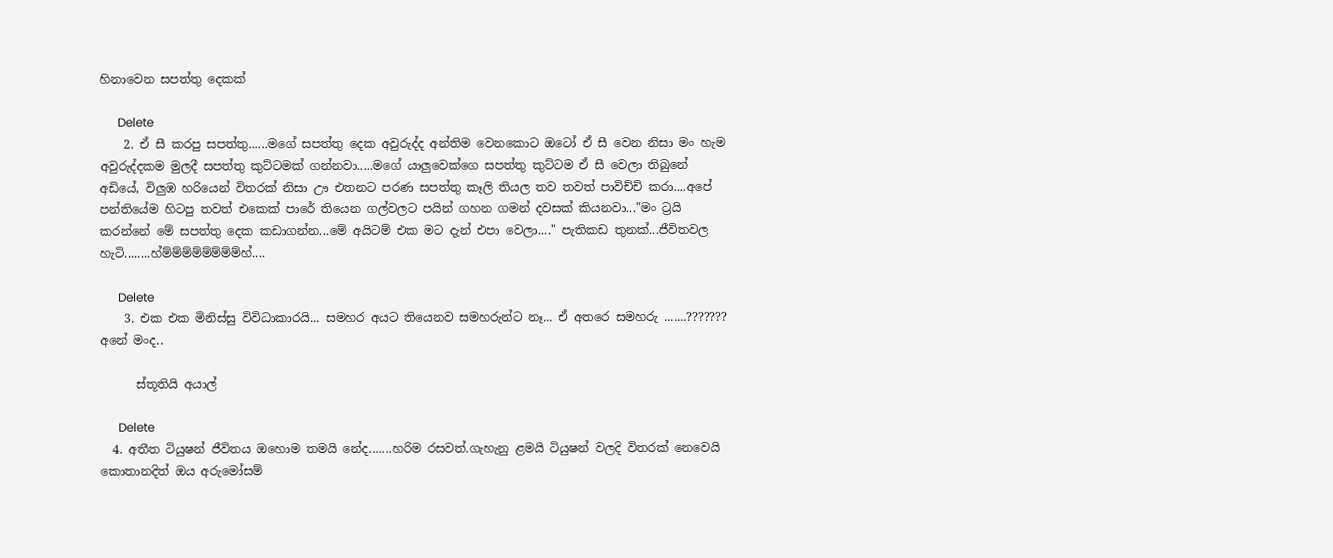හිනාවෙන සපත්තු දෙකක්

      Delete
    2. ඒ සී කරපු සපත්තු......මගේ සපත්තු දෙක අවුරුද්ද අන්තිම වෙනකොට ඔටෝ ඒ සී වෙන නිසා මං හැම අවුරුද්දකම මුලදී සපත්තු කුට්ටමක් ගන්නවා.....මගේ යාලුවෙක්ගෙ සපත්තු කුට්ටම ඒ සී වෙලා තිබුනේ අඩියේ, විලුඹ හරියෙන් විතරක් නිසා ඌ එතනට පරණ සපත්තු කෑලි තියල තව තවත් පාවිච්චි කරා....අපේ පන්තියේම හිටපු තවත් එකෙක් පාරේ තියෙන ගල්වලට පයින් ගහන ගමන් දවසක් කියනවා..."මං ට්‍රයි කරන්නේ මේ සපත්තු දෙක කඩාගන්න...මේ අයිටම් එක මට දැන් එපා වෙලා...." පැතිකඩ තුනක්...ජීවිතවල හැටි........හ්ම්ම්ම්ම්ම්ම්ම්ම්හ්....

      Delete
    3. එක එක මිනිස්සු විවිධාකාරයි... සමහර අයට තියෙනව සමහරුන්ට නෑ... ඒ අතරෙ සමහරු .......??????? අනේ මංද..

      ස්තූතියි අයාල්

      Delete
  4. අතීත ටියුෂන් ජීවිතය ඔහොම තමයි නේද.......හරිම රසවත්.ගැහැනු ළමයි ටියුෂන් වලදි විතරක් නෙවෙයි කොතානදිත් ඔය අරුමෝසම්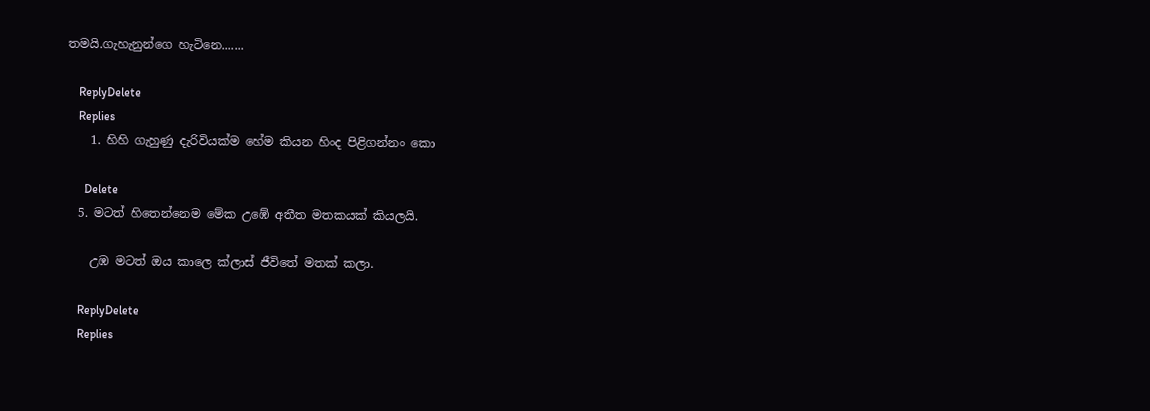තමයි.ගැහැනුන්ගෙ හැටිනෙ.......

    ReplyDelete
    Replies
    1. හිහි ගැහුණු දැරිවියක්ම හේම කියන හිංද පිළිගන්නං කො

      Delete
  5. මටත් හිතෙන්නෙම මේක උඹේ අතීත මතකයක් කියලයි.

    උඹ මටත් ඔය කාලෙ ක්ලාස් ජීවිතේ මතක් කලා.

    ReplyDelete
    Replies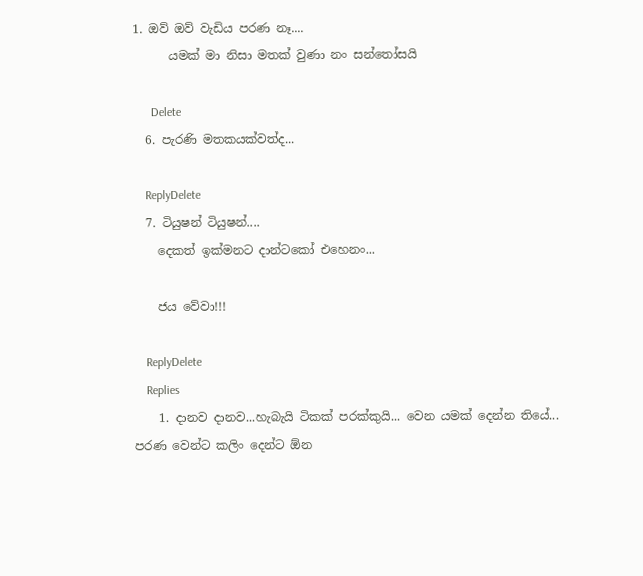1. ඔව් ඔව් වැඩිය පරණ නෑ....
      යමක් මා නිසා මතක් වුණා නං සන්තෝසයි

      Delete
  6. පැරණි මතකයක්වත්ද...

    ReplyDelete
  7. ටියුෂන් ටියුෂන්....
    දෙකත් ඉක්මනට දාන්ටකෝ එහෙනං...

    ජය වේවා!!!

    ReplyDelete
    Replies
    1. දානව දානව...හැබැයි ටිකක් පරක්කුයි... වෙන යමක් දෙන්න තියේ... පරණ වෙන්ට කලිං දෙන්ට ඕන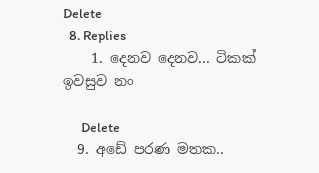Delete
  8. Replies
    1. දෙනව දෙනව... ටිකක් ඉවසුව නං

      Delete
  9. අඩේ පරණ මතක..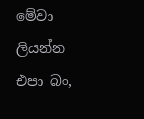මේවා ලියන්න එපා බං,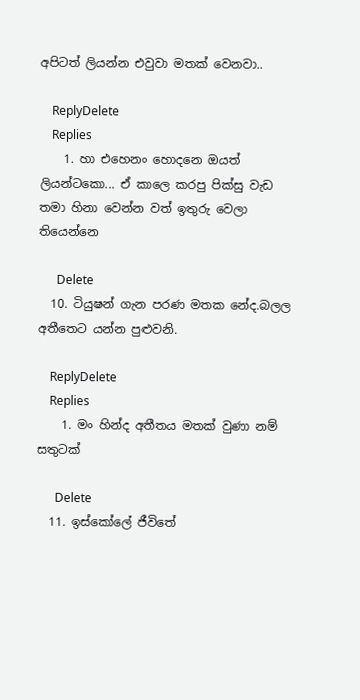අපිටත් ලියන්න එවුවා මතක් වෙනවා..

    ReplyDelete
    Replies
    1. හා එහෙනං හොදනෙ ඔයත් ලියන්ටකො... ඒ කාලෙ කරපු පික්සු වැඩ තමා හිනා වෙන්න වත් ඉතුරු වෙලා තියෙන්නෙ

      Delete
  10. ටියුෂන් ගැන පරණ මතක නේද.බලල අතීතෙට යන්න පුළුවනි.

    ReplyDelete
    Replies
    1. මං හින්ද අතීතය මතක් වුණා නම් සතුටක්

      Delete
  11. ඉස්කෝලේ ජීවිතේ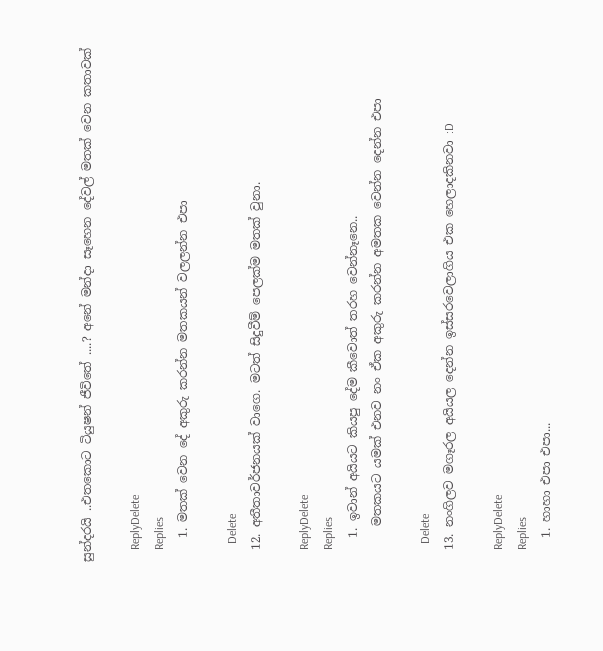සුන්දරයි ..එතකොට ටියුෂන් ජීවිතේ ....? අනේ මන්දා සෑහෙන දේවල් මතක් වෙන කතාවක්

    ReplyDelete
    Replies
    1. මතක් වෙන දේ අකුරු කරන්න මතකයන් වලලන්න එපා

      Delete
  12. අතීතාවර්ජනයක් වාගෙ. මටත් සිදුවීම් පෙලක්ම මතක් වුනා.

    ReplyDelete
    Replies
    1. ඉවාන් අයියට කියපු දේම කීවොත් තරහ වෙන්නෑනෙ..
      මතකයට යමක් එනව නං ඒක අකුරු කරන්න අමතක වෙන්න දෙන්න එපා

      Delete
  13. නංගිලව මගෑරල අයියල දෙන්න ඉස්සරවෙලාගිය එක හෙලාදකිනවා :D

    ReplyDelete
    Replies
    1. හාහා එපා එපා...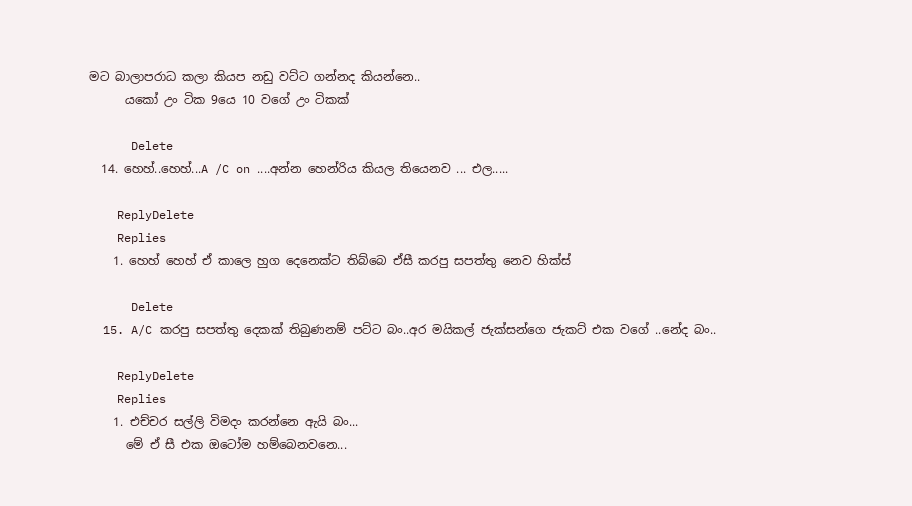මට බාලාපරාධ කලා කියප නඩු වට්ට ගන්නද කියන්නෙ..
      යකෝ උං ටික 9යෙ 10 වගේ උං ටිකක්

      Delete
  14. හෙහ්..හෙහ්...A /C on ....අන්න හෙන්රිය කියල තියෙනව ... එල.....

    ReplyDelete
    Replies
    1. හෙහ් හෙහ් ඒ කාලෙ හුග දෙනෙක්ට තිබ්බෙ ඒසී කරපු සපත්තු නෙව හික්ස්

      Delete
  15. A/C කරපු සපත්තු දෙකක් තිබුණනම් පට්ට බං..අර මයිකල් ජැක්සන්ගෙ ජැකට් එක වගේ ..නේද බං..

    ReplyDelete
    Replies
    1. එච්චර සල්ලි විමදං කරන්නෙ ඇයි බං...
      මේ ඒ සී එක ඔටෝම හම්බෙනවනෙ...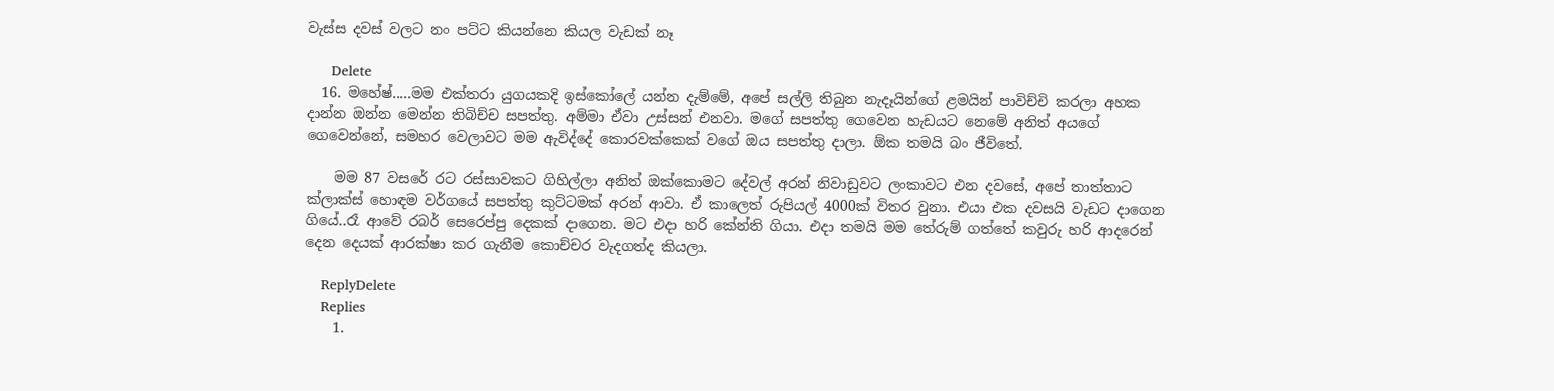වැස්ස දවස් වලට නං පට්ට කියන්නෙ කියල වැඩක් නෑ

      Delete
  16. මහේෂ්.....මම එක්තරා යුගයකදි ඉස්කෝලේ යන්න දැම්මේ, අපේ සල්ලි තිබුන නැදෑයින්ගේ ළමයින් පාවිච්චි කරලා අහක දාන්න ඔන්න මෙන්න තිබිච්ච සපත්තු. අම්මා ඒවා උස්සන් එනවා. මගේ සපත්තු ගෙවෙන හැඩයට නෙමේ අනිත් අයගේ ගෙවෙන්නේ, සමහර වෙලාවට මම ඇවිද්දේ කොරවක්කෙක් වගේ ඔය සපත්තු දාලා. ඕක තමයි බං ජීවිතේ.

    මම 87 වසරේ රට රස්සාවකට ගිහිල්ලා අනිත් ඔක්කොමට දේවල් අරන් නිවාඩුවට ලංකාවට එන දවසේ, අපේ තාත්තාට ක්ලාක්ස් හොඳම වර්ගයේ සපත්තු කුට්ටමක් අරන් ආවා. ඒ කාලෙත් රුපියල් 4000ක් විතර වුනා. එයා එක දවසයි වැඩට දාගෙන ගියේ..රෑ ආවේ රබර් සෙරෙප්පු දෙකක් දාගෙන. මට එදා හරි කේන්ති ගියා. එදා තමයි මම තේරුම් ගත්තේ කවුරු හරි ආදරෙන් දෙන දෙයක් ආරක්ෂා කර ගැනීම කොච්චර වැදගත්ද කියලා.

    ReplyDelete
    Replies
    1.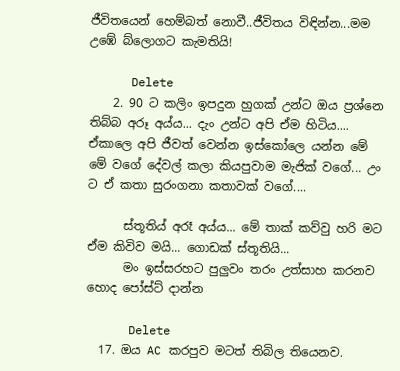ජීවිතයෙන් හෙම්බත් නොවී..ජීවිතය විඳින්න...මම උඹේ බ්ලොගට කැමතියි!

      Delete
    2. 90 ට කලිං ඉපදුන හුගක් උන්ට ඔය ප්‍රශ්නෙ තිබ්බ අරූ අය්ය... දැං උන්ට අපි ඒම හිටිය.... ඒකාලෙ අපි ජීවත් වෙන්න ඉස්කෝලෙ යන්න මේ මේ වගේ දේවල් කලා කියපුවාම මැජික් වගේ... උං ට ඒ කතා සුරංගනා කතාවක් වගේ....

      ස්තූතිය් අරෑ අය්ය... මේ තාක් කව්වු හරි මට ඒම කිවිව මයි... ගොඩක් ස්තූතියි...
      මං ඉස්සරහට පුලුවං තරං උත්සාහ කරනව හොද පෝස්ට් දාන්න

      Delete
  17. ඔය AC කරපුව මටත් තිබිල තියෙනව.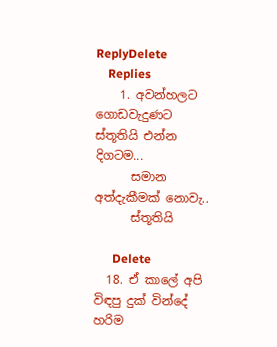ReplyDelete
    Replies
    1. අවන්හලට ගොඩවැදුණට ස්තූතියි එන්න දිගටම...
      සමාන අත්දැකීමක් නොවැ..
      ස්තූතියි

      Delete
  18. ඒ කාලේ අපි විඳපු දුක් වින්දේ හරිම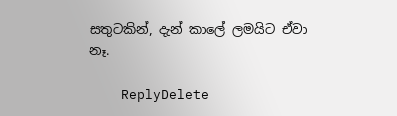සතුටකින්, දැන් කාලේ ලමයිට ඒවා නෑ.

    ReplyDelete